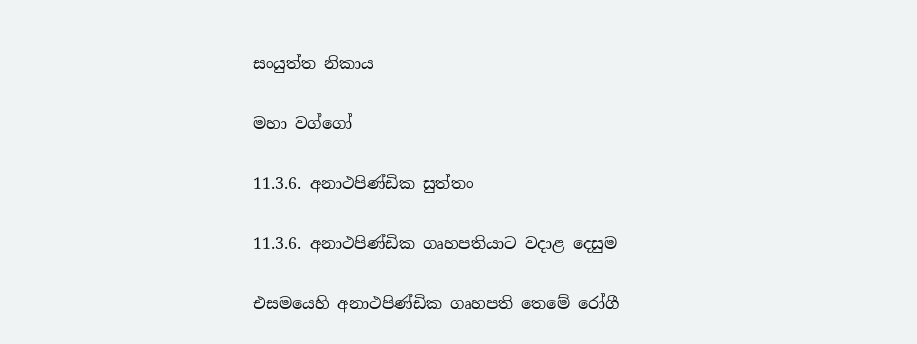සංයුත්ත නිකාය

මහා වග්ගෝ

11.3.6. අනාථපිණ්ඩික සුත්තං

11.3.6. අනාථපිණ්ඩික ගෘහපතියාට වදාළ දෙසුම

එසමයෙහි අනාථපිණ්ඩික ගෘහපති තෙමේ රෝගී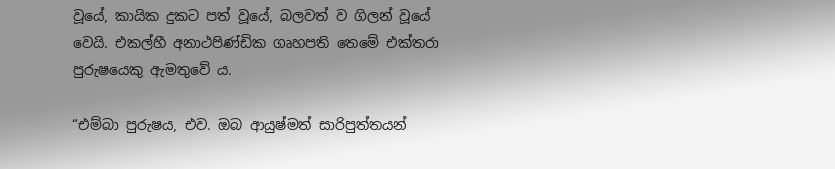වූයේ, කායික දුකට පත් වූයේ, බලවත් ව ගිලන් වූයේ වෙයි. එකල්හී අනාථපිණ්ඩික ගෘහපති තෙමේ එක්තරා පුරුෂයෙකු ඇමතුවේ ය.

“එම්බා පුරුෂය, එව. ඔබ ආයුෂ්මත් සාරිපුත්තයන්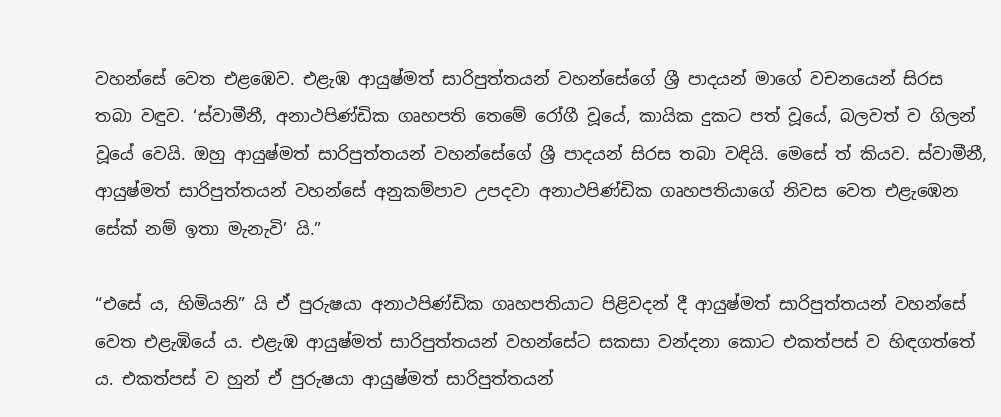වහන්සේ වෙත එළඹෙව. එළැඹ ආයුෂ්මත් සාරිපුත්තයන් වහන්සේගේ ශ්‍රී පාදයන් මාගේ වචනයෙන් සිරස තබා වඳුව. ‘ස්වාමීනී, අනාථපිණ්ඩික ගෘහපති තෙමේ රෝගී වූයේ, කායික දුකට පත් වූයේ, බලවත් ව ගිලන් වූයේ වෙයි. ඔහු ආයුෂ්මත් සාරිපුත්තයන් වහන්සේගේ ශ්‍රී පාදයන් සිරස තබා වඳියි. මෙසේ ත් කියව. ස්වාමීනී, ආයුෂ්මත් සාරිපුත්තයන් වහන්සේ අනුකම්පාව උපදවා අනාථපිණ්ඩික ගෘහපතියාගේ නිවස වෙත එළැඹෙන සේක් නම් ඉතා මැනැවි’ යි.”

“එසේ ය, හිමියනි” යි ඒ පුරුෂයා අනාථපිණ්ඩික ගෘහපතියාට පිළිවදන් දී ආයුෂ්මත් සාරිපුත්තයන් වහන්සේ වෙත එළැඹියේ ය. එළැඹ ආයුෂ්මත් සාරිපුත්තයන් වහන්සේට සකසා වන්දනා කොට එකත්පස් ව හිඳගත්තේ ය. එකත්පස් ව හුන් ඒ පුරුෂයා ආයුෂ්මත් සාරිපුත්තයන්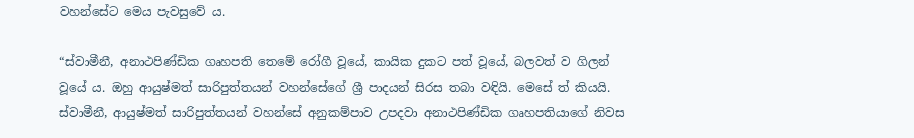වහන්සේට මෙය පැවසුවේ ය.

“ස්වාමීනී, අනාථපිණ්ඩික ගෘහපති තෙමේ රෝගී වූයේ, කායික දුකට පත් වූයේ, බලවත් ව ගිලන් වූයේ ය. ඔහු ආයුෂ්මත් සාරිපුත්තයන් වහන්සේගේ ශ්‍රී පාදයන් සිරස තබා වඳියි. මෙසේ ත් කියයි. ස්වාමීනී, ආයුෂ්මත් සාරිපුත්තයන් වහන්සේ අනුකම්පාව උපදවා අනාථපිණ්ඩික ගෘහපතියාගේ නිවස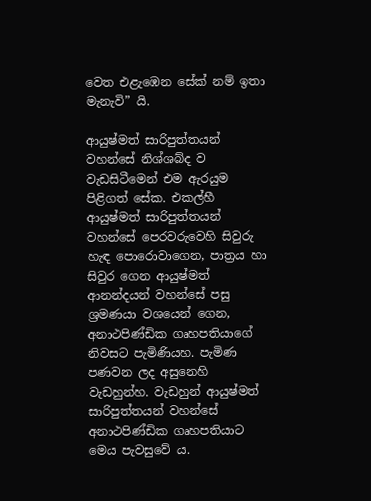වෙත එළැඹෙන සේක් නම් ඉතා මැනැවි” යි.

ආයුෂ්මත් සාරිපුත්තයන් වහන්සේ නිශ්ශබ්ද ව වැඩසිටීමෙන් එම ඇරයුම පිළිගත් සේක. එකල්හී ආයුෂ්මත් සාරිපුත්තයන් වහන්සේ පෙරවරුවෙහි සිවුරු හැඳ පොරොවාගෙන, පාත්‍රය හා සිවුර ගෙන ආයුෂ්මත් ආනන්දයන් වහන්සේ පසු ශ්‍රමණයා වශයෙන් ගෙන, අනාථපිණ්ඩික ගෘහපතියාගේ නිවසට පැමිණියහ. පැමිණ පණවන ලද අසුනෙහි වැඩහුන්හ. වැඩහුන් ආයුෂ්මත් සාරිපුත්තයන් වහන්සේ අනාථපිණ්ඩික ගෘහපතියාට මෙය පැවසුවේ ය.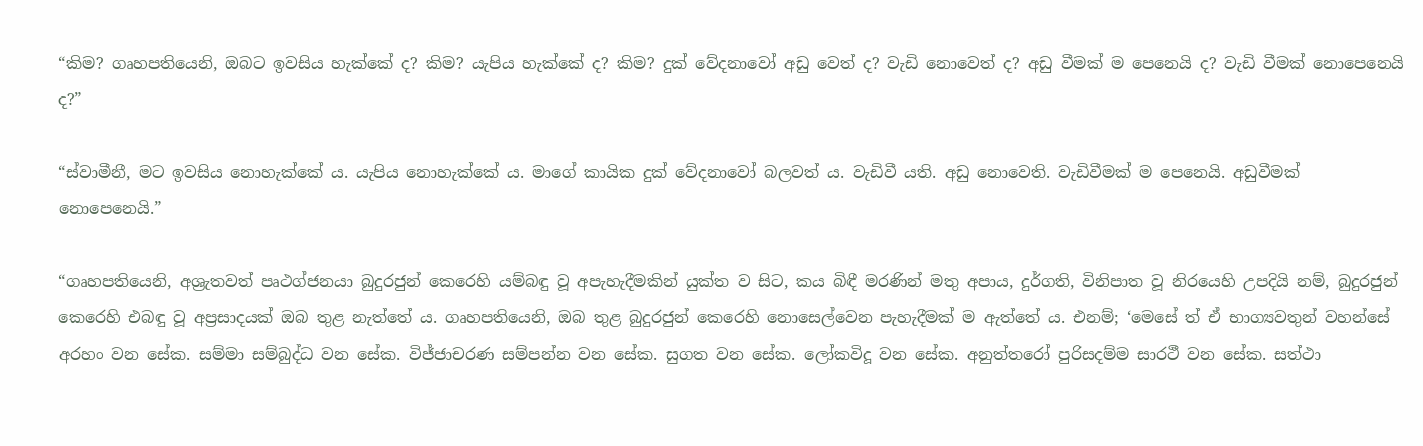“කිම? ගෘහපතියෙනි, ඔබට ඉවසිය හැක්කේ ද? කිම? යැපිය හැක්කේ ද? කිම? දුක් වේදනාවෝ අඩු වෙත් ද? වැඩි නොවෙත් ද? අඩු වීමක් ම පෙනෙයි ද? වැඩි වීමක් නොපෙනෙයි ද?”

“ස්වාමීනී, මට ඉවසිය නොහැක්කේ ය. යැපිය නොහැක්කේ ය. මාගේ කායික දුක් වේදනාවෝ බලවත් ය. වැඩිවී යති. අඩු නොවෙති. වැඩිවීමක් ම පෙනෙයි. අඩුවීමක් නොපෙනෙයි.”

“ගෘහපතියෙනි, අශ්‍රැතවත් පෘථග්ජනයා බුදුරජුන් කෙරෙහි යම්බඳු වූ අපැහැදීමකින් යුක්ත ව සිට, කය බිඳී මරණින් මතු අපාය, දුර්ගති, විනිපාත වූ නිරයෙහි උපදියි නම්, බුදුරජුන් කෙරෙහි එබඳු වූ අප්‍රසාදයක් ඔබ තුළ නැත්තේ ය. ගෘහපතියෙනි, ඔබ තුළ බුදුරජුන් කෙරෙහි නොසෙල්වෙන පැහැදීමක් ම ඇත්තේ ය. එනම්; ‘මෙසේ ත් ඒ භාග්‍යවතුන් වහන්සේ අරහං වන සේක. සම්මා සම්බුද්ධ වන සේක. විජ්ජාචරණ සම්පන්න වන සේක. සුගත වන සේක. ලෝකවිදූ වන සේක. අනුත්තරෝ පුරිසදම්ම සාරථී වන සේක. සත්ථා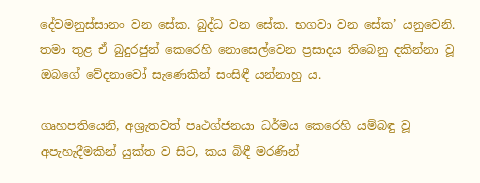දේවමනුස්සානං වන සේක. බුද්ධ වන සේක. භගවා වන සේක’ යනුවෙනි. තමා තුළ ඒ බුදුරජුන් කෙරෙහි නොසෙල්වෙන ප්‍රසාදය තිබෙනු දකින්නා වූ ඔබගේ වේදනාවෝ සැණෙකින් සංසිඳී යන්නාහු ය.

ගෘහපතියෙනි, අශ්‍රැතවත් පෘථග්ජනයා ධර්මය කෙරෙහි යම්බඳු වූ අපැහැදීමකින් යුක්ත ව සිට, කය බිඳී මරණින්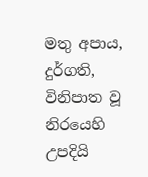මතු අපාය, දුර්ගති, විනිපාත වූ නිරයෙහි උපදියි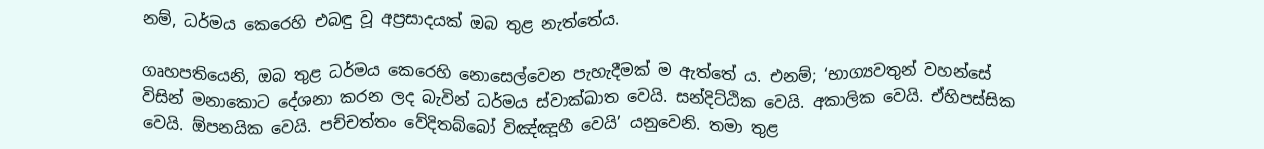නම්, ධර්මය කෙරෙහි එබඳු වූ අප්‍රසාදයක් ඔබ තුළ නැත්තේය.

ගෘහපතියෙනි, ඔබ තුළ ධර්මය කෙරෙහි නොසෙල්වෙන පැහැදීමක් ම ඇත්තේ ය. එනම්; ‘භාග්‍යවතුන් වහන්සේ විසින් මනාකොට දේශනා කරන ලද බැවින් ධර්මය ස්වාක්ඛාත වෙයි. සන්දිට්ඨික වෙයි. අකාලික වෙයි. ඒහිපස්සික වෙයි. ඕපනයික වෙයි. පච්චත්තං වේදිතබ්බෝ විඤ්ඤූහී වෙයි’ යනුවෙනි. තමා තුළ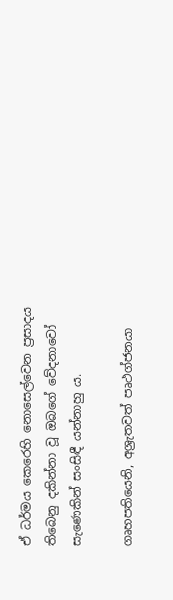ඒ ධර්මය කෙරෙහි නොසෙල්වෙන ප්‍රසාදය තිබෙනු දකින්නා වූ ඔබගේ වේදනාවෝ සැණෙකින් සංසිඳී යන්නාහු ය.

ගෘහපතියෙනි, අශ්‍රැතවත් පෘථග්ජනයා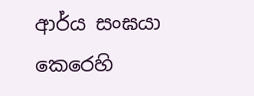ආර්ය සංඝයා කෙරෙහි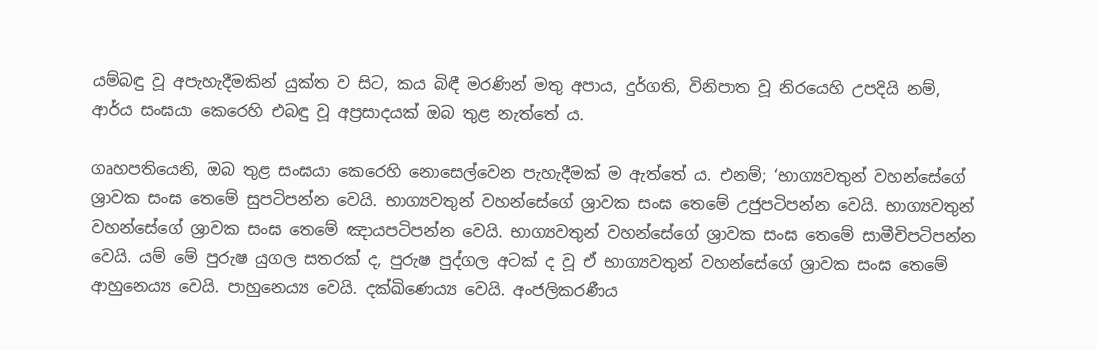යම්බඳු වූ අපැහැදීමකින් යුක්ත ව සිට, කය බිඳී මරණින් මතු අපාය, දුර්ගති, විනිපාත වූ නිරයෙහි උපදියි නම්, ආර්ය සංඝයා කෙරෙහි එබඳු වූ අප්‍රසාදයක් ඔබ තුළ නැත්තේ ය.

ගෘහපතියෙනි, ඔබ තුළ සංඝයා කෙරෙහි නොසෙල්වෙන පැහැදීමක් ම ඇත්තේ ය. එනම්; ‘භාග්‍යවතුන් වහන්සේගේ ශ්‍රාවක සංඝ තෙමේ සුපටිපන්න වෙයි. භාග්‍යවතුන් වහන්සේගේ ශ්‍රාවක සංඝ තෙමේ උජුපටිපන්න වෙයි. භාග්‍යවතුන් වහන්සේගේ ශ්‍රාවක සංඝ තෙමේ ඤායපටිපන්න වෙයි. භාග්‍යවතුන් වහන්සේගේ ශ්‍රාවක සංඝ තෙමේ සාමීචිපටිපන්න වෙයි. යම් මේ පුරුෂ යුගල සතරක් ද, පුරුෂ පුද්ගල අටක් ද වූ ඒ භාග්‍යවතුන් වහන්සේගේ ශ්‍රාවක සංඝ තෙමේ ආහුනෙය්‍ය වෙයි. පාහුනෙය්‍ය වෙයි. දක්ඛිණෙය්‍ය වෙයි. අංජලිකරණීය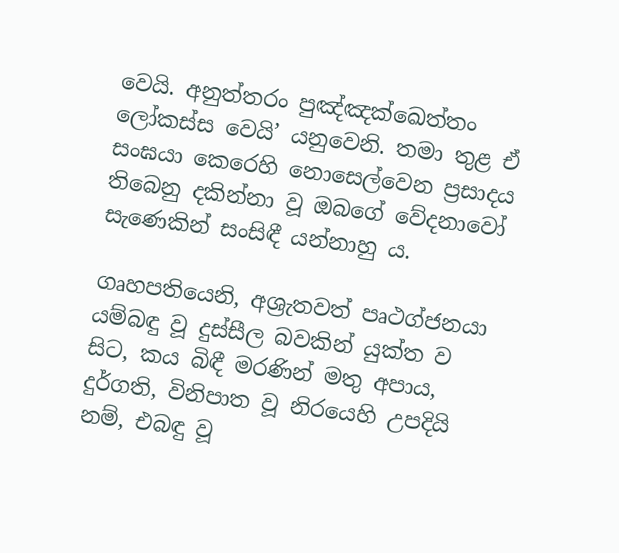වෙයි. අනුත්තරං පුඤ්ඤක්ඛෙත්තං ලෝකස්ස වෙයි’ යනුවෙනි. තමා තුළ ඒ සංඝයා කෙරෙහි නොසෙල්වෙන ප්‍රසාදය තිබෙනු දකින්නා වූ ඔබගේ වේදනාවෝ සැණෙකින් සංසිඳී යන්නාහු ය.

ගෘහපතියෙනි, අශ්‍රැතවත් පෘථග්ජනයා යම්බඳු වූ දුස්සීල බවකින් යුක්ත ව සිට, කය බිඳී මරණින් මතු අපාය, දුර්ගති, විනිපාත වූ නිරයෙහි උපදියි නම්, එබඳු වූ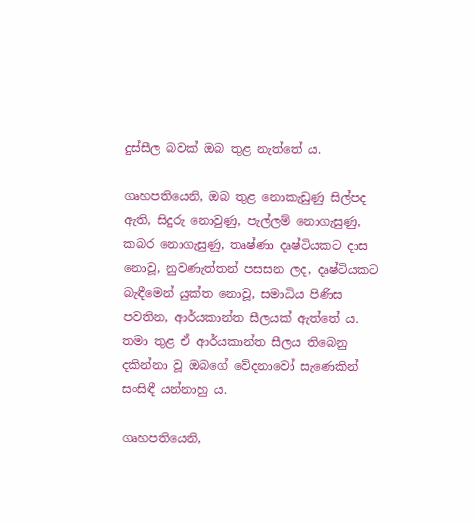දුස්සීල බවක් ඔබ තුළ නැත්තේ ය.

ගෘහපතියෙනි, ඔබ තුළ නොකැඩුණු සිල්පද ඇති, සිදුරු නොවුණු, පැල්ලම් නොගැසුණු, කබර නොගැසුණු, තෘෂ්ණා දෘෂ්ටියකට දාස නොවූ, නුවණැත්තන් පසසන ලද, දෘෂ්ටියකට බැඳීමෙන් යුක්ත නොවූ, සමාධිය පිණිස පවතින, ආර්යකාන්ත සීලයක් ඇත්තේ ය. තමා තුළ ඒ ආර්යකාන්ත සීලය තිබෙනු දකින්නා වූ ඔබගේ වේදනාවෝ සැණෙකින් සංසිඳී යන්නාහු ය.

ගෘහපතියෙනි,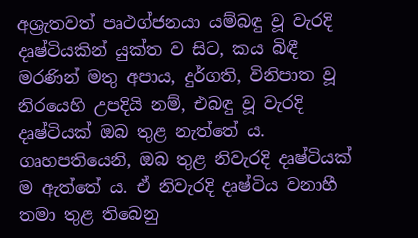අශ්‍රැතවත් පෘථග්ජනයා යම්බඳු වූ වැරදි දෘෂ්ටියකින් යුක්ත ව සිට, කය බිඳී මරණින් මතු අපාය, දුර්ගති, විනිපාත වූ නිරයෙහි උපදියි නම්, එබඳු වූ වැරදි දෘෂ්ටියක් ඔබ තුළ නැත්තේ ය. ගෘහපතියෙනි, ඔබ තුළ නිවැරදි දෘෂ්ටියක් ම ඇත්තේ ය. ඒ නිවැරදි දෘෂ්ටිය වනාහී තමා තුළ තිබෙනු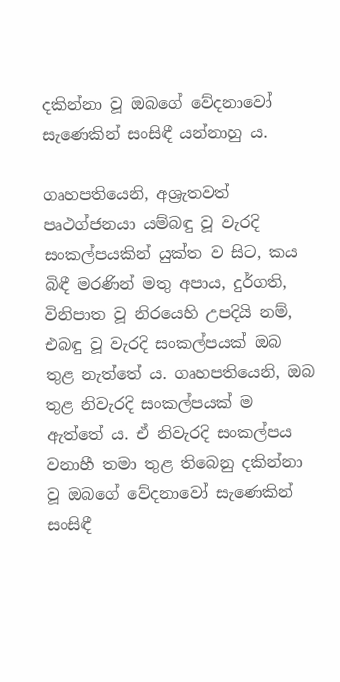දකින්නා වූ ඔබගේ වේදනාවෝ සැණෙකින් සංසිඳී යන්නාහු ය.

ගෘහපතියෙනි, අශ්‍රැතවත් පෘථග්ජනයා යම්බඳු වූ වැරදි සංකල්පයකින් යුක්ත ව සිට, කය බිඳී මරණින් මතු අපාය, දුර්ගති, විනිපාත වූ නිරයෙහි උපදියි නම්, එබඳු වූ වැරදි සංකල්පයක් ඔබ තුළ නැත්තේ ය. ගෘහපතියෙනි, ඔබ තුළ නිවැරදි සංකල්පයක් ම ඇත්තේ ය. ඒ නිවැරදි සංකල්පය වනාහී තමා තුළ තිබෙනු දකින්නා වූ ඔබගේ වේදනාවෝ සැණෙකින් සංසිඳී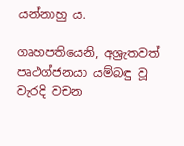යන්නාහු ය.

ගෘහපතියෙනි, අශ්‍රැතවත් පෘථග්ජනයා යම්බඳු වූ වැරදි වචන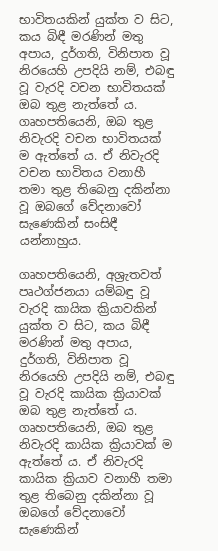භාවිතයකින් යුක්ත ව සිට, කය බිඳී මරණින් මතු අපාය, දුර්ගති, විනිපාත වූ නිරයෙහි උපදියි නම්, එබඳු වූ වැරදි වචන භාවිතයක් ඔබ තුළ නැත්තේ ය. ගෘහපතියෙනි, ඔබ තුළ නිවැරදි වචන භාවිතයක් ම ඇත්තේ ය. ඒ නිවැරදි වචන භාවිතය වනාහී තමා තුළ තිබෙනු දකින්නා වූ ඔබගේ වේදනාවෝ සැණෙකින් සංසිඳී යන්නාහුය.

ගෘහපතියෙනි, අශ්‍රැතවත් පෘථග්ජනයා යම්බඳු වූ වැරදි කායික ක්‍රියාවකින් යුක්ත ව සිට, කය බිඳී මරණින් මතු අපාය, දුර්ගති, විනිපාත වූ නිරයෙහි උපදියි නම්, එබඳු වූ වැරදි කායික ක්‍රියාවක් ඔබ තුළ නැත්තේ ය. ගෘහපතියෙනි, ඔබ තුළ නිවැරදි කායික ක්‍රියාවක් ම ඇත්තේ ය. ඒ නිවැරදි කායික ක්‍රියාව වනාහී තමා තුළ තිබෙනු දකින්නා වූ ඔබගේ වේදනාවෝ සැණෙකින්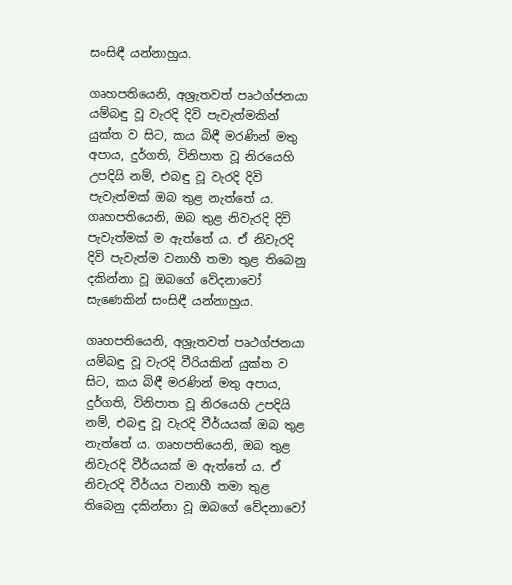සංසිඳී යන්නාහුය.

ගෘහපතියෙනි, අශ්‍රැතවත් පෘථග්ජනයා යම්බඳු වූ වැරදි දිවි පැවැත්මකින් යුක්ත ව සිට, කය බිඳී මරණින් මතු අපාය, දුර්ගති, විනිපාත වූ නිරයෙහි උපදියි නම්, එබඳු වූ වැරදි දිවි පැවැත්මක් ඔබ තුළ නැත්තේ ය. ගෘහපතියෙනි, ඔබ තුළ නිවැරදි දිවි පැවැත්මක් ම ඇත්තේ ය. ඒ නිවැරදි දිවි පැවැත්ම වනාහී තමා තුළ තිබෙනු දකින්නා වූ ඔබගේ වේදනාවෝ සැණෙකින් සංසිඳී යන්නාහුය.

ගෘහපතියෙනි, අශ්‍රැතවත් පෘථග්ජනයා යම්බඳු වූ වැරදි වීරියකින් යුක්ත ව සිට, කය බිඳී මරණින් මතු අපාය, දුර්ගති, විනිපාත වූ නිරයෙහි උපදියි නම්, එබඳු වූ වැරදි වීර්යයක් ඔබ තුළ නැත්තේ ය. ගෘහපතියෙනි, ඔබ තුළ නිවැරදි වීර්යයක් ම ඇත්තේ ය. ඒ නිවැරදි වීර්යය වනාහී තමා තුළ තිබෙනු දකින්නා වූ ඔබගේ වේදනාවෝ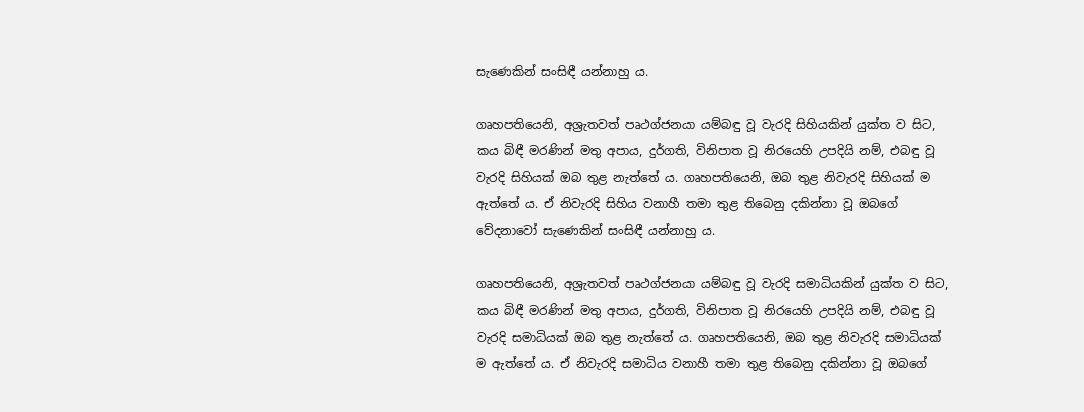සැණෙකින් සංසිඳී යන්නාහු ය.

ගෘහපතියෙනි, අශ්‍රැතවත් පෘථග්ජනයා යම්බඳු වූ වැරදි සිහියකින් යුක්ත ව සිට, කය බිඳී මරණින් මතු අපාය, දුර්ගති, විනිපාත වූ නිරයෙහි උපදියි නම්, එබඳු වූ වැරදි සිහියක් ඔබ තුළ නැත්තේ ය. ගෘහපතියෙනි, ඔබ තුළ නිවැරදි සිහියක් ම ඇත්තේ ය. ඒ නිවැරදි සිහිය වනාහී තමා තුළ තිබෙනු දකින්නා වූ ඔබගේ වේදනාවෝ සැණෙකින් සංසිඳී යන්නාහු ය.

ගෘහපතියෙනි, අශ්‍රැතවත් පෘථග්ජනයා යම්බඳු වූ වැරදි සමාධියකින් යුක්ත ව සිට, කය බිඳී මරණින් මතු අපාය, දුර්ගති, විනිපාත වූ නිරයෙහි උපදියි නම්, එබඳු වූ වැරදි සමාධියක් ඔබ තුළ නැත්තේ ය. ගෘහපතියෙනි, ඔබ තුළ නිවැරදි සමාධියක් ම ඇත්තේ ය. ඒ නිවැරදි සමාධිය වනාහී තමා තුළ තිබෙනු දකින්නා වූ ඔබගේ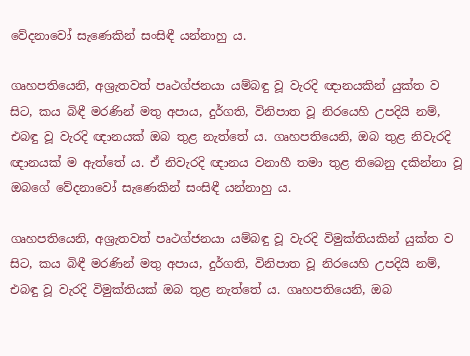වේදනාවෝ සැණෙකින් සංසිඳී යන්නාහු ය.

ගෘහපතියෙනි, අශ්‍රැතවත් පෘථග්ජනයා යම්බඳු වූ වැරදි ඥානයකින් යුක්ත ව සිට, කය බිඳී මරණින් මතු අපාය, දුර්ගති, විනිපාත වූ නිරයෙහි උපදියි නම්, එබඳු වූ වැරදි ඥානයක් ඔබ තුළ නැත්තේ ය. ගෘහපතියෙනි, ඔබ තුළ නිවැරදි ඥානයක් ම ඇත්තේ ය. ඒ නිවැරදි ඥානය වනාහී තමා තුළ තිබෙනු දකින්නා වූ ඔබගේ වේදනාවෝ සැණෙකින් සංසිඳී යන්නාහු ය.

ගෘහපතියෙනි, අශ්‍රැතවත් පෘථග්ජනයා යම්බඳු වූ වැරදි විමුක්තියකින් යුක්ත ව සිට, කය බිඳී මරණින් මතු අපාය, දුර්ගති, විනිපාත වූ නිරයෙහි උපදියි නම්, එබඳු වූ වැරදි විමුක්තියක් ඔබ තුළ නැත්තේ ය. ගෘහපතියෙනි, ඔබ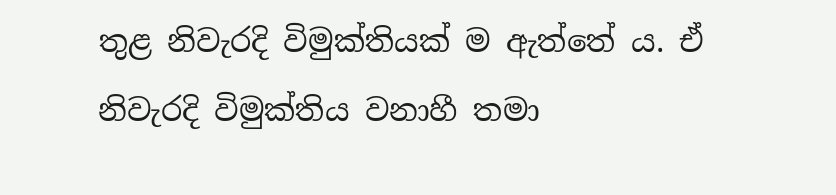තුළ නිවැරදි විමුක්තියක් ම ඇත්තේ ය. ඒ නිවැරදි විමුක්තිය වනාහී තමා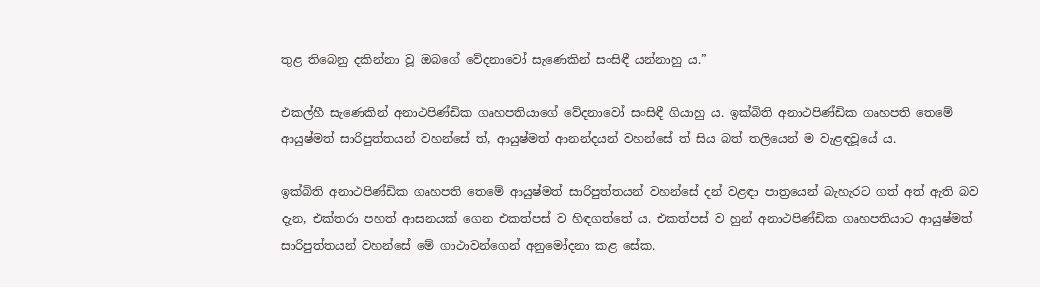තුළ තිබෙනු දකින්නා වූ ඔබගේ වේදනාවෝ සැණෙකින් සංසිඳී යන්නාහු ය.”

එකල්හී සැණෙකින් අනාථපිණ්ඩික ගෘහපතියාගේ වේදනාවෝ සංසිඳී ගියාහු ය. ඉක්බිති අනාථපිණ්ඩික ගෘහපති තෙමේ ආයුෂ්මත් සාරිපුත්තයන් වහන්සේ ත්, ආයුෂ්මත් ආනන්දයන් වහන්සේ ත් සිය බත් තලියෙන් ම වැළඳවූයේ ය.

ඉක්බිති අනාථපිණ්ඩික ගෘහපති තෙමේ ආයුෂ්මත් සාරිපුත්තයන් වහන්සේ දන් වළඳා පාත්‍රයෙන් බැහැරට ගත් අත් ඇති බව දැන, එක්තරා පහත් ආසනයක් ගෙන එකත්පස් ව හිඳගත්තේ ය. එකත්පස් ව හුන් අනාථපිණ්ඩික ගෘහපතියාට ආයුෂ්මත් සාරිපුත්තයන් වහන්සේ මේ ගාථාවන්ගෙන් අනුමෝදනා කළ සේක.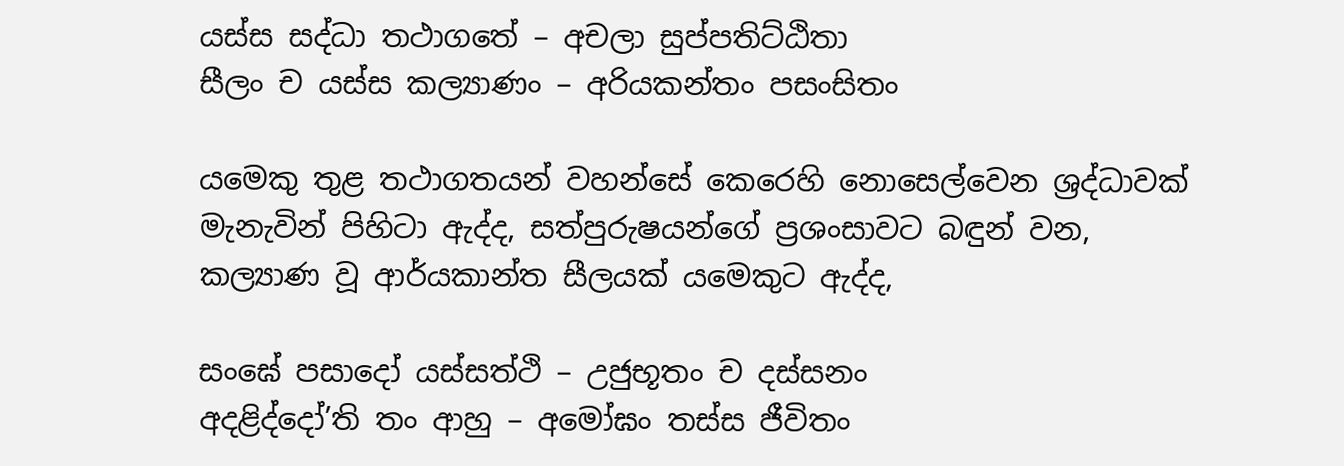යස්ස සද්ධා තථාගතේ – අචලා සුප්පතිට්ඨිතා
සීලං ච යස්ස කල්‍යාණං – අරියකන්තං පසංසිතං

යමෙකු තුළ තථාගතයන් වහන්සේ කෙරෙහි නොසෙල්වෙන ශ්‍රද්ධාවක් මැනැවින් පිහිටා ඇද්ද, සත්පුරුෂයන්ගේ ප්‍රශංසාවට බඳුන් වන, කල්‍යාණ වූ ආර්යකාන්ත සීලයක් යමෙකුට ඇද්ද,

සංඝේ පසාදෝ යස්සත්ථි – උජුභූතං ච දස්සනං
අදළිද්දෝ’ති තං ආහු – අමෝඝං තස්ස ජීවිතං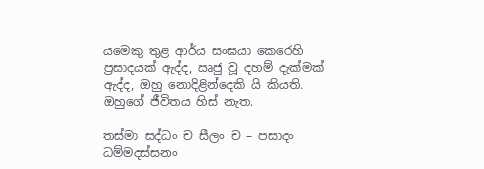යමෙකු තුළ ආර්ය සංඝයා කෙරෙහි ප්‍රසාදයක් ඇද්ද, ඍජු වූ දහම් දැක්මක් ඇද්ද, ඔහු නොදිළින්දෙකි යි කියති. ඔහුගේ ජීවිතය හිස් නැත.

තස්මා සද්ධං ච සීලං ච – පසාදං ධම්මදස්සනං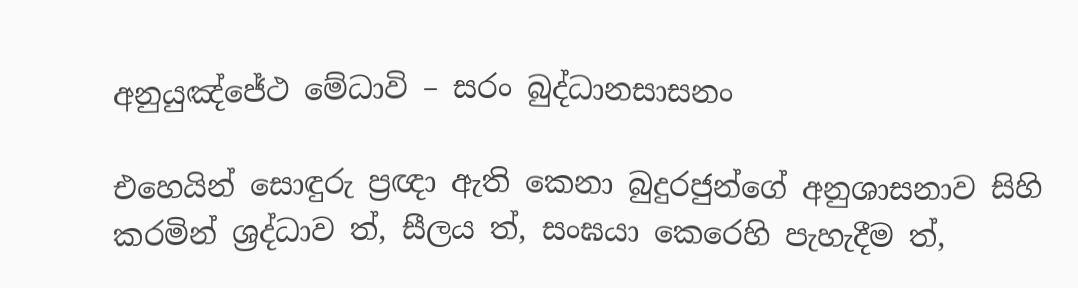අනුයුඤ්ජේථ මේධාවි – සරං බුද්ධානසාසනං

එහෙයින් සොඳුරු ප්‍රඥා ඇති කෙනා බුදුරජුන්ගේ අනුශාසනාව සිහි කරමින් ශ්‍රද්ධාව ත්, සීලය ත්, සංඝයා කෙරෙහි පැහැදීම ත්,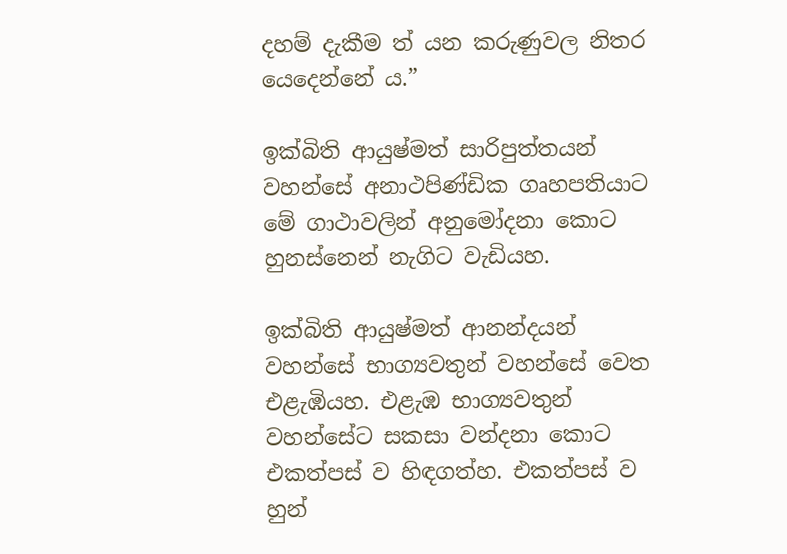දහම් දැකීම ත් යන කරුණුවල නිතර යෙදෙන්නේ ය.”

ඉක්බිති ආයුෂ්මත් සාරිපුත්තයන් වහන්සේ අනාථපිණ්ඩික ගෘහපතියාට මේ ගාථාවලින් අනුමෝදනා කොට හුනස්නෙන් නැගිට වැඩියහ.

ඉක්බිති ආයුෂ්මත් ආනන්දයන් වහන්සේ භාග්‍යවතුන් වහන්සේ වෙත එළැඹියහ. එළැඹ භාග්‍යවතුන් වහන්සේට සකසා වන්දනා කොට එකත්පස් ව හිඳගත්හ. එකත්පස් ව හුන්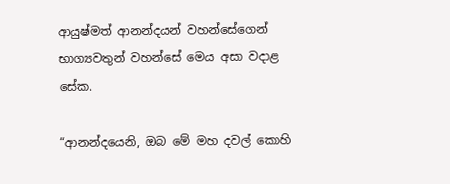ආයුෂ්මත් ආනන්දයන් වහන්සේගෙන් භාග්‍යවතුන් වහන්සේ මෙය අසා වදාළ සේක.

“ආනන්දයෙනි, ඔබ මේ මහ දවල් කොහි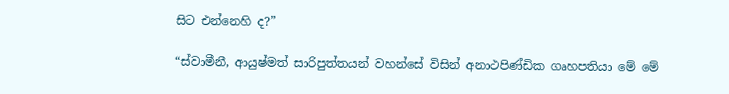සිට එන්නෙහි ද?”

“ස්වාමීනී, ආයුෂ්මත් සාරිපුත්තයන් වහන්සේ විසින් අනාථපිණ්ඩික ගෘහපතියා මේ මේ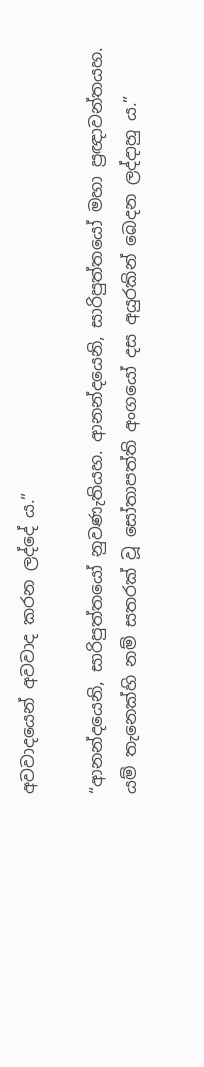අවවාදයෙන් අවවාද කරන ලද්දේ ය.”

“ආනන්දයෙනි, සාරිපුත්තයෝ නුවණැතියහ. ආනන්දයෙනි, සාරිපුත්තයෝ මහා ප්‍රඥාවන්තයහ. යම් තැනෙක්හි නම් සතරක් වූ සෝතාපත්ති අංගයෝ දස අයුරකින් බෙදන ලද්දාහු ය.”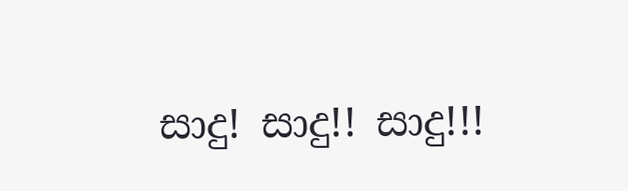සාදු! සාදු!! සාදු!!!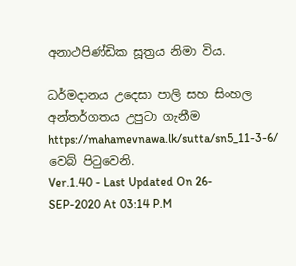අනාථපිණ්ඩික සූත්‍රය නිමා විය.

ධර්මදානය උදෙසා පාලි සහ සිංහල අන්තර්ගතය උපුටා ගැනීම https://mahamevnawa.lk/sutta/sn5_11-3-6/ වෙබ් පිටුවෙනි.
Ver.1.40 - Last Updated On 26-SEP-2020 At 03:14 P.M